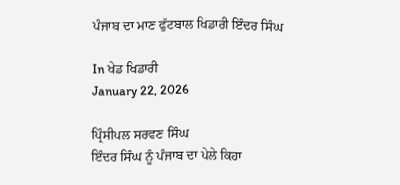ਪੰਜਾਬ ਦਾ ਮਾਣ ਫੁੱਟਬਾਲ ਖਿਡਾਰੀ ਇੰਦਰ ਸਿੰਘ

In ਖੇਡ ਖਿਡਾਰੀ
January 22, 2026

ਪ੍ਰਿੰਸੀਪਲ ਸਰਵਣ ਸਿੰਘ
ਇੰਦਰ ਸਿੰਘ ਨੂੰ ਪੰਜਾਬ ਦਾ ਪੇਲੇ ਕਿਹਾ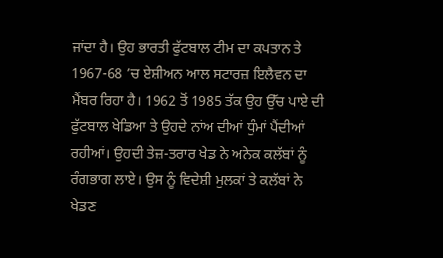ਜਾਂਦਾ ਹੈ। ਉਹ ਭਾਰਤੀ ਫੁੱਟਬਾਲ ਟੀਮ ਦਾ ਕਪਤਾਨ ਤੇ 1967-68 ’ਚ ਏਸ਼ੀਅਨ ਆਲ ਸਟਾਰਜ਼ ਇਲੈਵਨ ਦਾ ਮੈਂਬਰ ਰਿਹਾ ਹੈ। 1962 ਤੋਂ 1985 ਤੱਕ ਉਹ ਉੱਚ ਪਾਏ ਦੀ ਫੁੱਟਬਾਲ ਖੇਡਿਆ ਤੇ ਉਹਦੇ ਨਾਂਅ ਦੀਆਂ ਧੁੰਮਾਂ ਪੈਂਦੀਆਂ ਰਹੀਆਂ। ਉਹਦੀ ਤੇਜ਼-ਤਰਾਰ ਖੇਡ ਨੇ ਅਨੇਕ ਕਲੱਬਾਂ ਨੂੰ ਰੰਗਭਾਗ ਲਾਏ। ਉਸ ਨੂੰ ਵਿਦੇਸ਼ੀ ਮੁਲਕਾਂ ਤੇ ਕਲੱਬਾਂ ਨੇ ਖੇਡਣ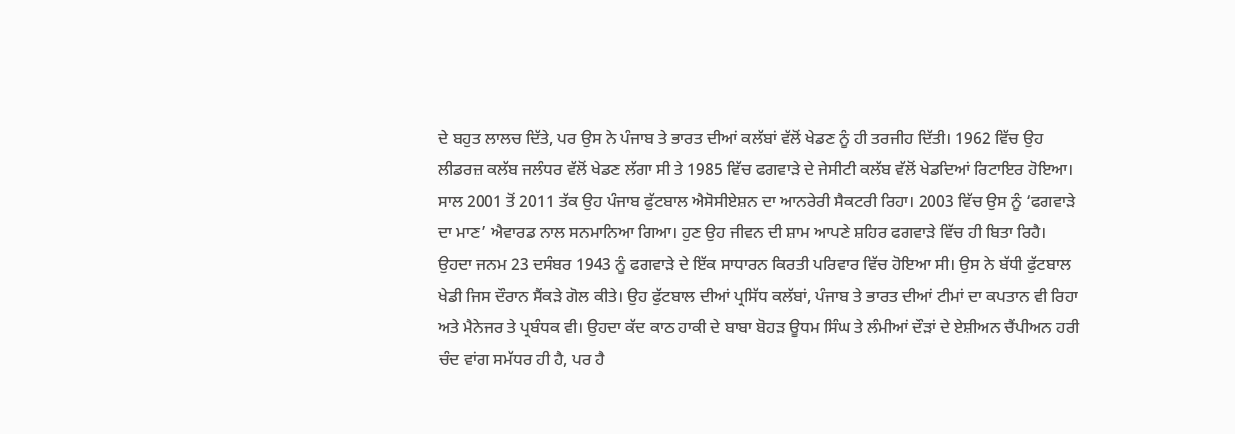ਦੇ ਬਹੁਤ ਲਾਲਚ ਦਿੱਤੇ, ਪਰ ਉਸ ਨੇ ਪੰਜਾਬ ਤੇ ਭਾਰਤ ਦੀਆਂ ਕਲੱਬਾਂ ਵੱਲੋਂ ਖੇਡਣ ਨੂੰ ਹੀ ਤਰਜੀਹ ਦਿੱਤੀ। 1962 ਵਿੱਚ ਉਹ ਲੀਡਰਜ਼ ਕਲੱਬ ਜਲੰਧਰ ਵੱਲੋਂ ਖੇਡਣ ਲੱਗਾ ਸੀ ਤੇ 1985 ਵਿੱਚ ਫਗਵਾੜੇ ਦੇ ਜੇਸੀਟੀ ਕਲੱਬ ਵੱਲੋਂ ਖੇਡਦਿਆਂ ਰਿਟਾਇਰ ਹੋਇਆ। ਸਾਲ 2001 ਤੋਂ 2011 ਤੱਕ ਉਹ ਪੰਜਾਬ ਫੁੱਟਬਾਲ ਐਸੋਸੀਏਸ਼ਨ ਦਾ ਆਨਰੇਰੀ ਸੈਕਟਰੀ ਰਿਹਾ। 2003 ਵਿੱਚ ਉਸ ਨੂੰ ‘ਫਗਵਾੜੇ ਦਾ ਮਾਣ’ ਐਵਾਰਡ ਨਾਲ ਸਨਮਾਨਿਆ ਗਿਆ। ਹੁਣ ਉਹ ਜੀਵਨ ਦੀ ਸ਼ਾਮ ਆਪਣੇ ਸ਼ਹਿਰ ਫਗਵਾੜੇ ਵਿੱਚ ਹੀ ਬਿਤਾ ਰਿਹੈ।
ਉਹਦਾ ਜਨਮ 23 ਦਸੰਬਰ 1943 ਨੂੰ ਫਗਵਾੜੇ ਦੇ ਇੱਕ ਸਾਧਾਰਨ ਕਿਰਤੀ ਪਰਿਵਾਰ ਵਿੱਚ ਹੋਇਆ ਸੀ। ਉਸ ਨੇ ਬੱਧੀ ਫੁੱਟਬਾਲ ਖੇਡੀ ਜਿਸ ਦੌਰਾਨ ਸੈਂਕੜੇ ਗੋਲ ਕੀਤੇ। ਉਹ ਫੁੱਟਬਾਲ ਦੀਆਂ ਪ੍ਰਸਿੱਧ ਕਲੱਬਾਂ, ਪੰਜਾਬ ਤੇ ਭਾਰਤ ਦੀਆਂ ਟੀਮਾਂ ਦਾ ਕਪਤਾਨ ਵੀ ਰਿਹਾ ਅਤੇ ਮੈਨੇਜਰ ਤੇ ਪ੍ਰਬੰਧਕ ਵੀ। ਉਹਦਾ ਕੱਦ ਕਾਠ ਹਾਕੀ ਦੇ ਬਾਬਾ ਬੋਹੜ ਊਧਮ ਸਿੰਘ ਤੇ ਲੰਮੀਆਂ ਦੌੜਾਂ ਦੇ ਏਸ਼ੀਅਨ ਚੈਂਪੀਅਨ ਹਰੀ ਚੰਦ ਵਾਂਗ ਸਮੱਧਰ ਹੀ ਹੈ, ਪਰ ਹੈ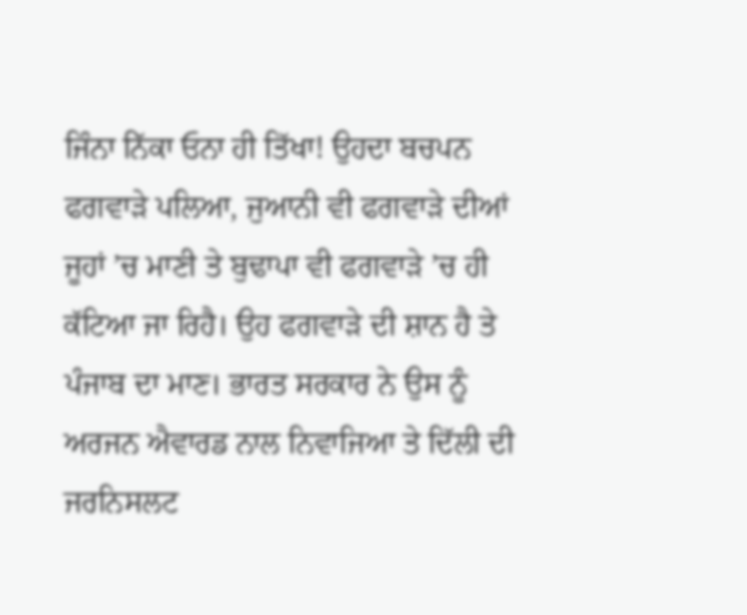ਜਿੰਨਾ ਨਿੱਕਾ ਓਨਾ ਹੀ ਤਿੱਖਾ! ਉਹਦਾ ਬਚਪਨ ਫਗਵਾੜੇ ਪਲਿਆ, ਜੁਆਨੀ ਵੀ ਫਗਵਾੜੇ ਦੀਆਂ ਜੂਹਾਂ ’ਚ ਮਾਣੀ ਤੇ ਬੁਢਾਪਾ ਵੀ ਫਗਵਾੜੇ ’ਚ ਹੀ ਕੱਟਿਆ ਜਾ ਰਿਹੈ। ਉਹ ਫਗਵਾੜੇ ਦੀ ਸ਼ਾਨ ਹੈ ਤੇ ਪੰਜਾਬ ਦਾ ਮਾਣ। ਭਾਰਤ ਸਰਕਾਰ ਨੇ ਉਸ ਨੂੰ ਅਰਜਨ ਐਵਾਰਡ ਨਾਲ ਨਿਵਾਜਿਆ ਤੇ ਦਿੱਲੀ ਦੀ ਜਰਨਿਸਲਟ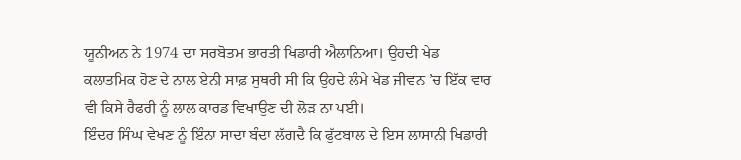ਯੂਨੀਅਨ ਨੇ 1974 ਦਾ ਸਰਬੋਤਮ ਭਾਰਤੀ ਖਿਡਾਰੀ ਐਲਾਨਿਆ। ਉਹਦੀ ਖੇਡ ਕਲਾਤਮਿਕ ਹੋਣ ਦੇ ਨਾਲ ਏਨੀ ਸਾਫ਼ ਸੁਥਰੀ ਸੀ ਕਿ ਉਹਦੇ ਲੰਮੇ ਖੇਡ ਜੀਵਨ ’ਚ ਇੱਕ ਵਾਰ ਵੀ ਕਿਸੇ ਰੈਫਰੀ ਨੂੰ ਲਾਲ ਕਾਰਡ ਵਿਖਾਉਣ ਦੀ ਲੋੜ ਨਾ ਪਈ।
ਇੰਦਰ ਸਿੰਘ ਵੇਖਣ ਨੂੰ ਇੰਨਾ ਸਾਦਾ ਬੰਦਾ ਲੱਗਦੈ ਕਿ ਫੁੱਟਬਾਲ ਦੇ ਇਸ ਲਾਸਾਨੀ ਖਿਡਾਰੀ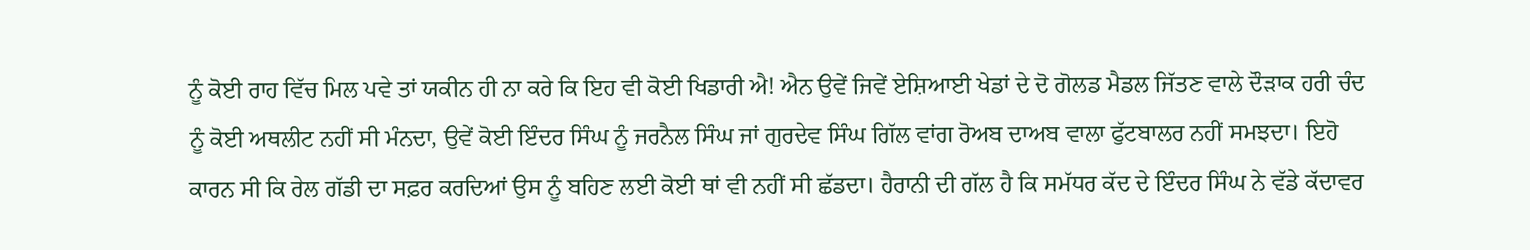ਨੂੰ ਕੋਈ ਰਾਹ ਵਿੱਚ ਮਿਲ ਪਵੇ ਤਾਂ ਯਕੀਨ ਹੀ ਨਾ ਕਰੇ ਕਿ ਇਹ ਵੀ ਕੋਈ ਖਿਡਾਰੀ ਐ! ਐਨ ਉਵੇਂ ਜਿਵੇਂ ਏਸ਼ਿਆਈ ਖੇਡਾਂ ਦੇ ਦੋ ਗੋਲਡ ਮੈਡਲ ਜਿੱਤਣ ਵਾਲੇ ਦੌੜਾਕ ਹਰੀ ਚੰਦ ਨੂੰ ਕੋਈ ਅਥਲੀਟ ਨਹੀਂ ਸੀ ਮੰਨਦਾ, ਉਵੇਂ ਕੋਈ ਇੰਦਰ ਸਿੰਘ ਨੂੰ ਜਰਨੈਲ ਸਿੰਘ ਜਾਂ ਗੁਰਦੇਵ ਸਿੰਘ ਗਿੱਲ ਵਾਂਗ ਰੋਅਬ ਦਾਅਬ ਵਾਲਾ ਫੁੱਟਬਾਲਰ ਨਹੀਂ ਸਮਝਦਾ। ਇਹੋ ਕਾਰਨ ਸੀ ਕਿ ਰੇਲ ਗੱਡੀ ਦਾ ਸਫ਼ਰ ਕਰਦਿਆਂ ਉਸ ਨੂੰ ਬਹਿਣ ਲਈ ਕੋਈ ਥਾਂ ਵੀ ਨਹੀਂ ਸੀ ਛੱਡਦਾ। ਹੈਰਾਨੀ ਦੀ ਗੱਲ ਹੈ ਕਿ ਸਮੱਧਰ ਕੱਦ ਦੇ ਇੰਦਰ ਸਿੰਘ ਨੇ ਵੱਡੇ ਕੱਦਾਵਰ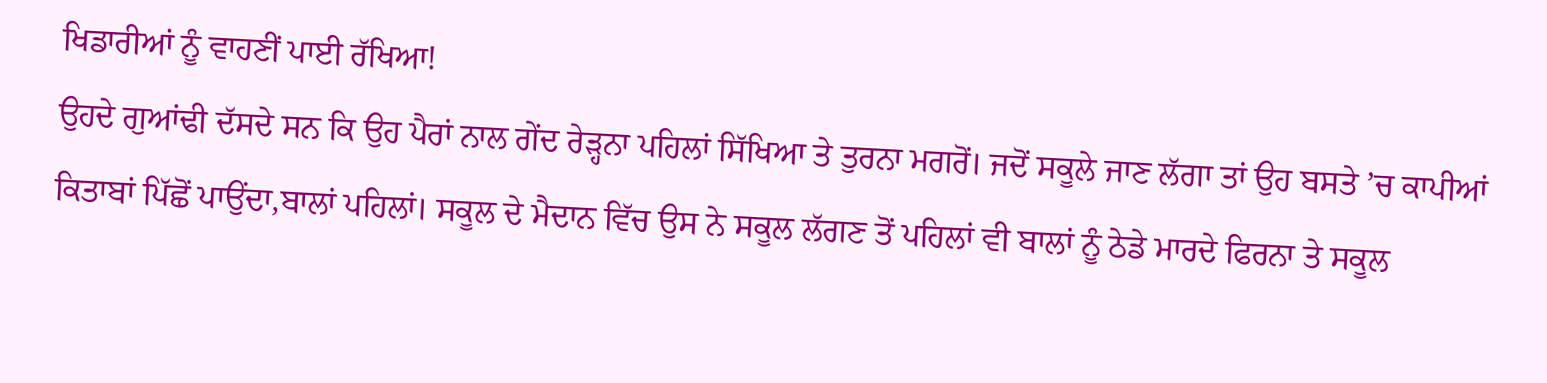ਖਿਡਾਰੀਆਂ ਨੂੰ ਵਾਹਣੀਂ ਪਾਈ ਰੱਖਿਆ!
ਉਹਦੇ ਗੁਆਂਢੀ ਦੱਸਦੇ ਸਨ ਕਿ ਉਹ ਪੈਰਾਂ ਨਾਲ ਗੇਂਦ ਰੇੜ੍ਹਨਾ ਪਹਿਲਾਂ ਸਿੱਖਿਆ ਤੇ ਤੁਰਨਾ ਮਗਰੋਂ। ਜਦੋਂ ਸਕੂਲੇ ਜਾਣ ਲੱਗਾ ਤਾਂ ਉਹ ਬਸਤੇ ’ਚ ਕਾਪੀਆਂ ਕਿਤਾਬਾਂ ਪਿੱਛੋਂ ਪਾਉਂਦਾ,ਬਾਲਾਂ ਪਹਿਲਾਂ। ਸਕੂਲ ਦੇ ਮੈਦਾਨ ਵਿੱਚ ਉਸ ਨੇ ਸਕੂਲ ਲੱਗਣ ਤੋਂ ਪਹਿਲਾਂ ਵੀ ਬਾਲਾਂ ਨੂੰ ਠੇਡੇ ਮਾਰਦੇ ਫਿਰਨਾ ਤੇ ਸਕੂਲ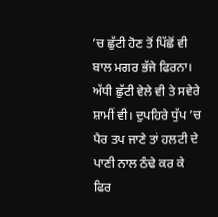’ਚ ਛੁੱਟੀ ਹੋਣ ਤੋਂ ਪਿੱਛੋਂ ਵੀ ਬਾਲ ਮਗਰ ਭੱਜੇ ਫਿਰਨਾ। ਅੱਧੀ ਛੁੱਟੀ ਵੇਲੇ ਵੀ ਤੇ ਸਵੇਰੇ ਸ਼ਾਮੀਂ ਵੀ। ਦੁਪਹਿਰੇ ਧੁੱਪ ’ਚ ਪੈਰ ਤਪ ਜਾਣੇ ਤਾਂ ਹਲਟੀ ਦੇ ਪਾਣੀ ਨਾਲ ਠੰਢੇ ਕਰ ਕੇ ਫਿਰ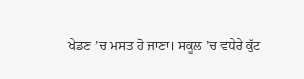ਖੇਡਣ ’ਚ ਮਸਤ ਹੋ ਜਾਣਾ। ਸਕੂਲ ’ਚ ਵਧੇਰੇ ਕੁੱਟ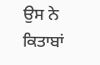ਉਸ ਨੇ ਕਿਤਾਬਾਂ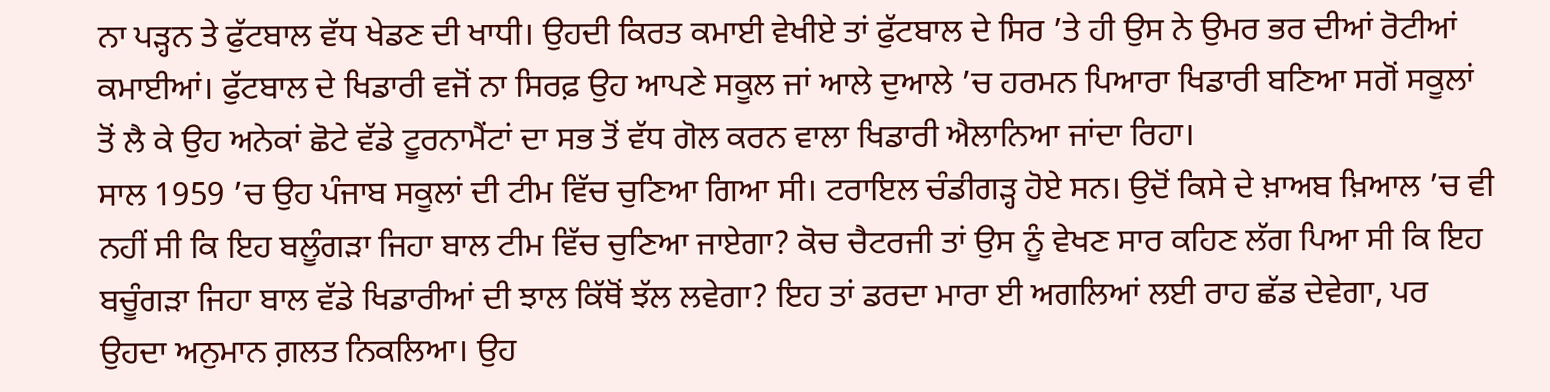ਨਾ ਪੜ੍ਹਨ ਤੇ ਫੁੱਟਬਾਲ ਵੱਧ ਖੇਡਣ ਦੀ ਖਾਧੀ। ਉਹਦੀ ਕਿਰਤ ਕਮਾਈ ਵੇਖੀਏ ਤਾਂ ਫੁੱਟਬਾਲ ਦੇ ਸਿਰ ’ਤੇ ਹੀ ਉਸ ਨੇ ਉਮਰ ਭਰ ਦੀਆਂ ਰੋਟੀਆਂ ਕਮਾਈਆਂ। ਫੁੱਟਬਾਲ ਦੇ ਖਿਡਾਰੀ ਵਜੋਂ ਨਾ ਸਿਰਫ਼ ਉਹ ਆਪਣੇ ਸਕੂਲ ਜਾਂ ਆਲੇ ਦੁਆਲੇ ’ਚ ਹਰਮਨ ਪਿਆਰਾ ਖਿਡਾਰੀ ਬਣਿਆ ਸਗੋਂ ਸਕੂਲਾਂ ਤੋਂ ਲੈ ਕੇ ਉਹ ਅਨੇਕਾਂ ਛੋਟੇ ਵੱਡੇ ਟੂਰਨਾਮੈਂਟਾਂ ਦਾ ਸਭ ਤੋਂ ਵੱਧ ਗੋਲ ਕਰਨ ਵਾਲਾ ਖਿਡਾਰੀ ਐਲਾਨਿਆ ਜਾਂਦਾ ਰਿਹਾ।
ਸਾਲ 1959 ’ਚ ਉਹ ਪੰਜਾਬ ਸਕੂਲਾਂ ਦੀ ਟੀਮ ਵਿੱਚ ਚੁਣਿਆ ਗਿਆ ਸੀ। ਟਰਾਇਲ ਚੰਡੀਗੜ੍ਹ ਹੋਏ ਸਨ। ਉਦੋਂ ਕਿਸੇ ਦੇ ਖ਼ਾਅਬ ਖ਼ਿਆਲ ’ਚ ਵੀ ਨਹੀਂ ਸੀ ਕਿ ਇਹ ਬਲੂੰਗੜਾ ਜਿਹਾ ਬਾਲ ਟੀਮ ਵਿੱਚ ਚੁਣਿਆ ਜਾਏਗਾ? ਕੋਚ ਚੈਟਰਜੀ ਤਾਂ ਉਸ ਨੂੰ ਵੇਖਣ ਸਾਰ ਕਹਿਣ ਲੱਗ ਪਿਆ ਸੀ ਕਿ ਇਹ ਬਚੂੰਗੜਾ ਜਿਹਾ ਬਾਲ ਵੱਡੇ ਖਿਡਾਰੀਆਂ ਦੀ ਝਾਲ ਕਿੱਥੋਂ ਝੱਲ ਲਵੇਗਾ? ਇਹ ਤਾਂ ਡਰਦਾ ਮਾਰਾ ਈ ਅਗਲਿਆਂ ਲਈ ਰਾਹ ਛੱਡ ਦੇਵੇਗਾ, ਪਰ ਉਹਦਾ ਅਨੁਮਾਨ ਗ਼ਲਤ ਨਿਕਲਿਆ। ਉਹ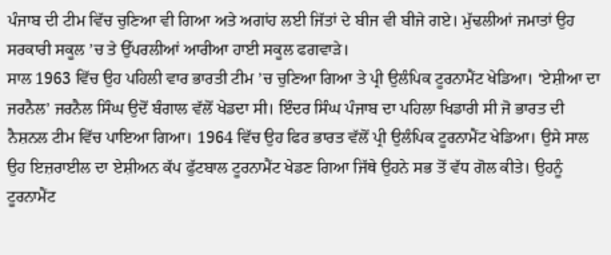ਪੰਜਾਬ ਦੀ ਟੀਮ ਵਿੱਚ ਚੁਣਿਆ ਵੀ ਗਿਆ ਅਤੇ ਅਗਾਂਹ ਲਈ ਜਿੱਤਾਂ ਦੇ ਬੀਜ ਵੀ ਬੀਜੇ ਗਏ। ਮੁੱਢਲੀਆਂ ਜਮਾਤਾਂ ਉਹ ਸਰਕਾਰੀ ਸਕੂਲ ’ਚ ਤੇ ਉੱਪਰਲੀਆਂ ਆਰੀਆ ਹਾਈ ਸਕੂਲ ਫਗਵਾੜੇ।
ਸਾਲ 1963 ਵਿੱਚ ਉਹ ਪਹਿਲੀ ਵਾਰ ਭਾਰਤੀ ਟੀਮ ’ਚ ਚੁਣਿਆ ਗਿਆ ਤੇ ਪ੍ਰੀ ਉਲੰਪਿਕ ਟੂਰਨਾਮੈਂਟ ਖੇਡਿਆ। ‘ਏਸ਼ੀਆ ਦਾ ਜਰਨੈਲ’ ਜਰਨੈਲ ਸਿੰਘ ਉਦੋਂ ਬੰਗਾਲ ਵੱਲੋਂ ਖੇਡਦਾ ਸੀ। ਇੰਦਰ ਸਿੰਘ ਪੰਜਾਬ ਦਾ ਪਹਿਲਾ ਖਿਡਾਰੀ ਸੀ ਜੋ ਭਾਰਤ ਦੀ ਨੈਸ਼ਨਲ ਟੀਮ ਵਿੱਚ ਪਾਇਆ ਗਿਆ। 1964 ਵਿੱਚ ਉਹ ਫਿਰ ਭਾਰਤ ਵੱਲੋਂ ਪ੍ਰੀ ਉਲੰਪਿਕ ਟੂਰਨਾਮੈਂਟ ਖੇਡਿਆ। ਉਸੇ ਸਾਲ ਉਹ ਇਜ਼ਰਾਈਲ ਦਾ ਏਸ਼ੀਅਨ ਕੱਪ ਫੁੱਟਬਾਲ ਟੂਰਨਾਮੈਂਟ ਖੇਡਣ ਗਿਆ ਜਿੱਥੇ ਉਹਨੇ ਸਭ ਤੋਂ ਵੱਧ ਗੋਲ ਕੀਤੇ। ਉਹਨੂੰ ਟੂਰਨਾਮੈਂਟ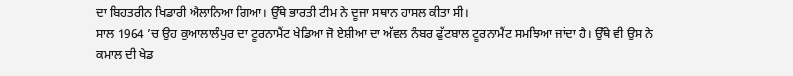ਦਾ ਬਿਹਤਰੀਨ ਖਿਡਾਰੀ ਐਲਾਨਿਆ ਗਿਆ। ਉੱਥੇ ਭਾਰਤੀ ਟੀਮ ਨੇ ਦੂਜਾ ਸਥਾਨ ਹਾਸਲ ਕੀਤਾ ਸੀ।
ਸਾਲ 1964 ’ਚ ਉਹ ਕੁਆਲਾਲੰਪੁਰ ਦਾ ਟੂਰਨਾਮੈਂਟ ਖੇਡਿਆ ਜੋ ਏਸ਼ੀਆ ਦਾ ਅੱਵਲ ਨੰਬਰ ਫੁੱਟਬਾਲ ਟੂਰਨਾਮੈਂਟ ਸਮਝਿਆ ਜਾਂਦਾ ਹੈ। ਉੱਥੇ ਵੀ ਉਸ ਨੇ ਕਮਾਲ ਦੀ ਖੇਡ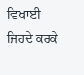ਵਿਖਾਈ ਜਿਹਦੇ ਕਰਕੇ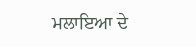ਮਲਾਇਆ ਦੇ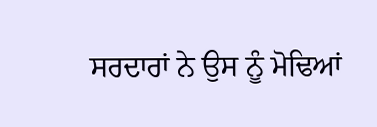ਸਰਦਾਰਾਂ ਨੇ ਉਸ ਨੂੰ ਮੋਢਿਆਂ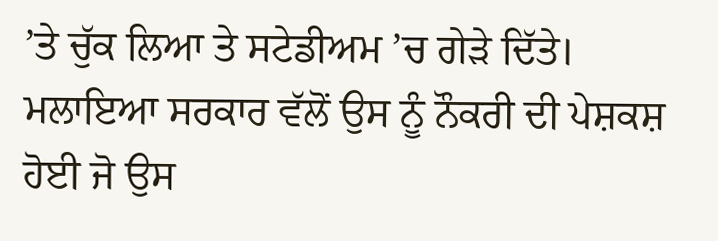’ਤੇ ਚੁੱਕ ਲਿਆ ਤੇ ਸਟੇਡੀਅਮ ’ਚ ਗੇੜੇ ਦਿੱਤੇ। ਮਲਾਇਆ ਸਰਕਾਰ ਵੱਲੋਂ ਉਸ ਨੂੰ ਨੌਕਰੀ ਦੀ ਪੇਸ਼ਕਸ਼ ਹੋਈ ਜੋ ਉਸ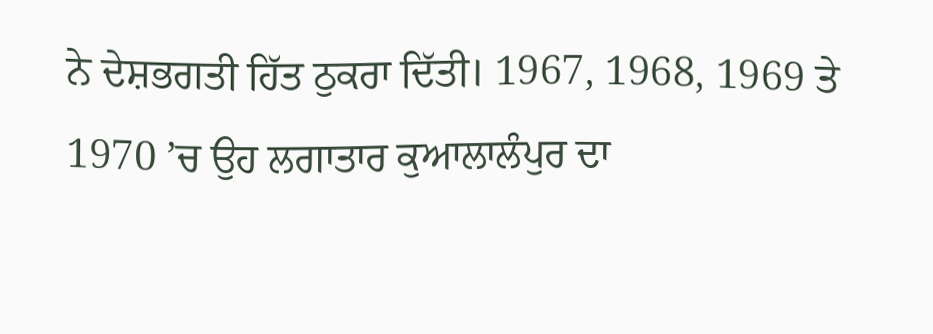ਨੇ ਦੇਸ਼ਭਗਤੀ ਹਿੱਤ ਠੁਕਰਾ ਦਿੱਤੀ। 1967, 1968, 1969 ਤੇ 1970 ’ਚ ਉਹ ਲਗਾਤਾਰ ਕੁਆਲਾਲੰਪੁਰ ਦਾ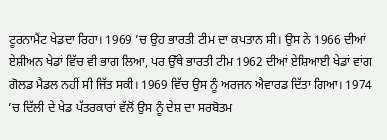ਟੂਰਨਾਮੈਂਟ ਖੇਡਦਾ ਰਿਹਾ। 1969 ’ਚ ਉਹ ਭਾਰਤੀ ਟੀਮ ਦਾ ਕਪਤਾਨ ਸੀ। ਉਸ ਨੇ 1966 ਦੀਆਂ ਏਸ਼ੀਅਨ ਖੇਡਾਂ ਵਿੱਚ ਵੀ ਭਾਗ ਲਿਆ, ਪਰ ਉੱਥੇ ਭਾਰਤੀ ਟੀਮ 1962 ਦੀਆਂ ਏਸ਼ਿਆਈ ਖੇਡਾਂ ਵਾਂਗ ਗੋਲਡ ਮੈਡਲ ਨਹੀਂ ਸੀ ਜਿੱਤ ਸਕੀ। 1969 ਵਿੱਚ ਉਸ ਨੂੰ ਅਰਜਨ ਐਵਾਰਡ ਦਿੱਤਾ ਗਿਆ। 1974 ’ਚ ਦਿੱਲੀ ਦੇ ਖੇਡ ਪੱਤਰਕਾਰਾਂ ਵੱਲੋਂ ਉਸ ਨੂੰ ਦੇਸ਼ ਦਾ ਸਰਬੋਤਮ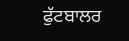ਫੁੱਟਬਾਲਰ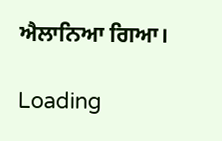ਐਲਾਨਿਆ ਗਿਆ।

Loading